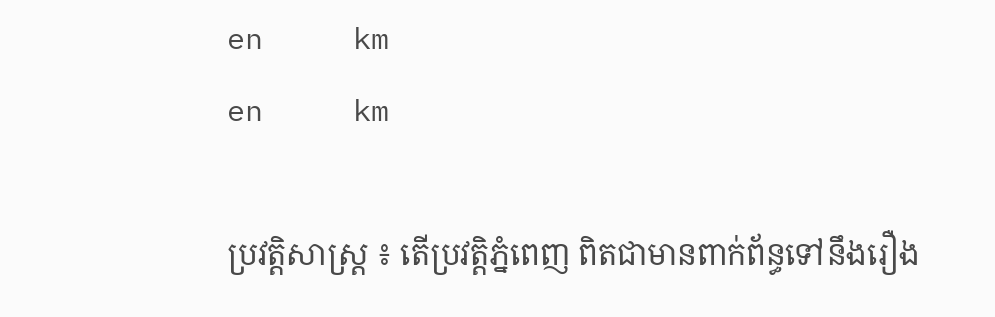en     km
en     km

ប្រវត្តិសាស្រ្ត ៖ តើប្រវត្តិភ្នំពេញ ពិតជាមានពាក់ព័ន្ធទៅនឹងរឿង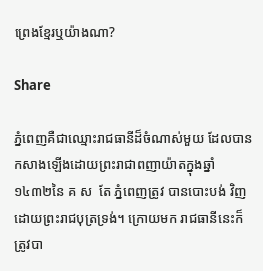ព្រេងខ្មែរឬយ៉ាងណា?

Share

ភ្នំពេញគឺជាឈ្មោះរាជធានីដ៏ចំណាស់មួយ ដែលបានកសាងឡើងដោយព្រះរាជាពញាយ៉ាតក្នុងឆ្នាំ១៤៣២នៃ គ ស  តែ ភ្នំពេញត្រូវ បានបោះបង់ វិញដោយព្រះរាជបុត្រទ្រង់។ ក្រោយមក រាជធានីនេះក៏ត្រូវបា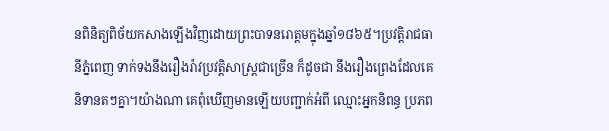នពិនិត្យពិច័យកសាងឡើងវិញដោយព្រះបាទនរោត្តមក្នុងឆ្នាំ១៨៦៥។ប្រវត្តិរាជធានីភ្នំពេញ ទាក់ទងនឹងរឿងរ៉ាវប្រវត្តិសាស្រ្តជាច្រើន ក៏ដូចជា នឹងរឿងព្រេងដែលគេនិទានតៗគ្នា។យ៉ាងណា គេពុំឃើញមានឡើយបញ្ជាក់អំពី ឈ្មោះអ្នកនិពន្ធ ប្រភព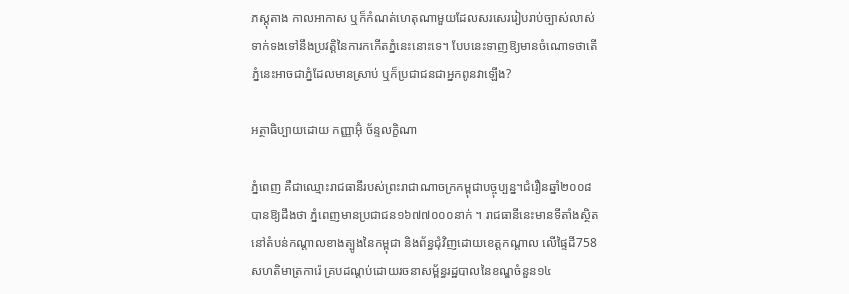ភស្តុតាង កាលអាកាស ឬក៏កំណត់ហេតុណាមួយដែលសរសេររៀបរាប់ច្បាស់លាស់ទាក់ទងទៅនឹងប្រវត្តិនៃការកកើតភ្នំនេះនោះទេ។ បែបនេះទាញឱ្យមានចំណោទថាតើភ្នំនេះអាចជាភ្នំដែលមានស្រាប់ ឬក៏ប្រជាជនជាអ្នកពូនវាឡើង?

អត្ថាធិប្បាយដោយ កញ្ញាអ៊ុំ ច័ន្ទលក្ខិណា

ភ្នំពេញ គឺជាឈ្មោះរាជធានីរបស់ព្រះរាជាណាចក្រកម្ពុជាបច្ចុប្បន្ន។ជំរឿនឆ្នាំ២០០៨ បានឱ្យដឹងថា ភ្នំពេញមានប្រជាជន១៦៧៧០០០នាក់ ។ រាជធានីនេះមានទីតាំងស្ថិតនៅតំបន់កណ្តាលខាងត្បូងនៃកម្ពុជា និងព័ន្ធជុំវិញដោយខេត្តកណ្តាល លើផ្ទៃដី758 សហតិមាត្រការ៉េ គ្របដណ្ដប់ដោយរចនាសម្ព័ន្ធរដ្ឋបាលនៃខណ្ឌចំនួន១៤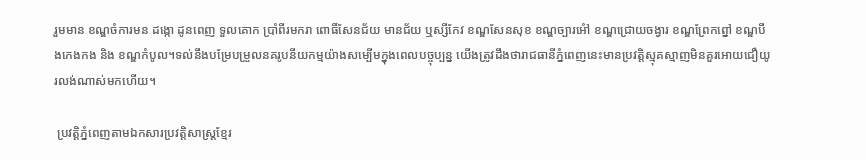រួមមាន ខណ្ឌចំការមន ដង្កោ ដូនពេញ ទួលគោក ប្រាំពីរមករា ពោធិ៍សែនជ័យ មានជ័យ ឬស្សីកែវ ខណ្ឌសែនសុខ ខណ្ឌច្បារអំៅ ខណ្ឌជ្រោយចង្វារ ខណ្ឌព្រែកព្នៅ ខណ្ឌបឹងកេងកង និង ខណ្ឌកំបូល។ទល់នឹងបម្រែបម្រួលនគរូបនីយកម្មយ៉ាងសម្បើមក្នុងពេលបច្ចុប្បន្ន យើងត្រូវដឹងថារាជធានីភ្នំពេញនេះមានប្រវត្តិស្មុគស្មាញមិនគួរអោយជឿយូរលង់ណាស់មកហើយ។

 ប្រវត្តិភ្នំពេញតាមឯកសារប្រវត្តិសាស្រ្ដខ្មែរ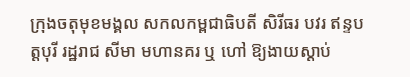ក្រុងចតុមុខមង្គល សកលកម្ពជាធិបតី សិរីធរ បវរ ឥន្ទបត្តបុរី រដ្ឋរាជ សីមា មហានគរ ឬ ហៅ ឱ្យងាយស្ដាប់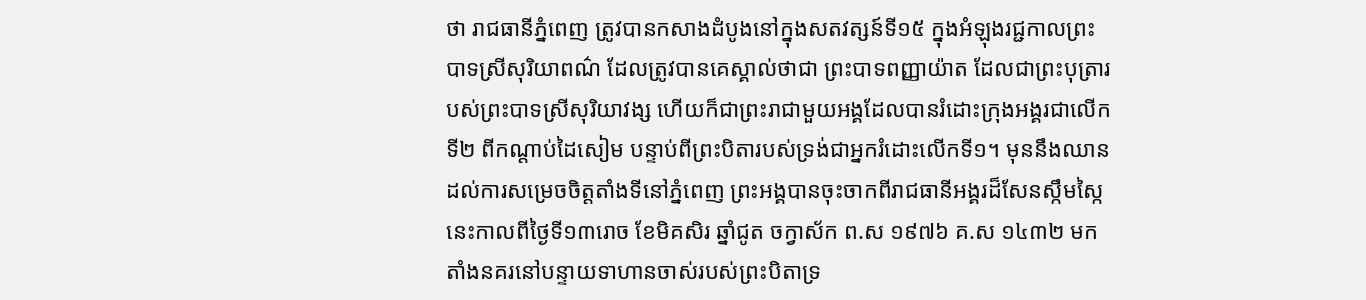ថា រាជធានីភ្នំពេញ ត្រូវបានកសាងដំបូងនៅក្នុងសតវត្សន៍ទី១៥ ក្នុងអំឡុងរជ្ជកាលព្រះបាទស្រីសុរិយាពណ៌ ដែលត្រូវបានគេស្គាល់ថាជា ព្រះបាទពញ្ញាយ៉ាត ដែលជាព្រះបុត្រារបស់ព្រះបាទស្រីសុរិយាវង្ស ហើយក៏ជាព្រះរាជាមួយអង្គដែលបានរំដោះក្រុងអង្គរជាលើកទី២ ពីកណ្តាប់ដៃសៀម បន្ទាប់ពីព្រះបិតារបស់ទ្រង់ជាអ្នករំដោះលើកទី១។ មុននឹងឈានដល់ការសម្រេចចិត្តតាំងទីនៅភ្នំពេញ ព្រះអង្គបានចុះចាកពីរាជធានីអង្គរដ៏សែនស្កឹមស្កៃនេះកាលពីថ្ងៃទី១៣រោច ខែមិគសិរ ឆ្នាំជូត ចក្វាស័ក ព.ស ១៩៧៦ គ.ស ១៤៣២ មកតាំងនគរនៅបន្ទាយទាហានចាស់របស់ព្រះបិតាទ្រ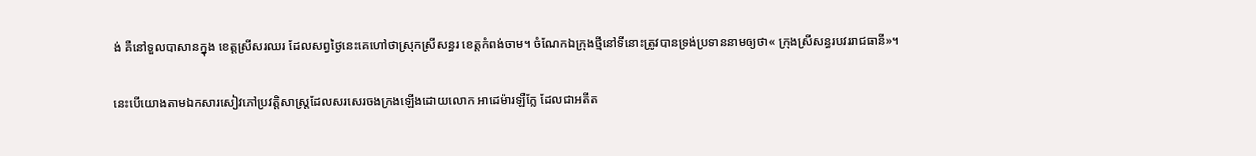ង់ គឺនៅទួលបាសានក្នុង ខេត្តស្រីសរឈរ ដែលសព្វថ្ងៃនេះគេហៅថាស្រុកស្រីសន្ធរ ខេត្តកំពង់ចាម។ ចំណែកឯក្រុងថ្មីនៅទីនោះត្រូវបានទ្រង់ប្រទាននាមឲ្យថា« ក្រុងស្រីសន្ធរបវររាជធានី»។

នេះបើយោងតាមឯកសារសៀវភៅប្រវត្តិសាស្រ្តដែលសរសេរចងក្រងឡើងដោយលោក អាដេម៉ារឡឺក្លែ ដែលជាអតីត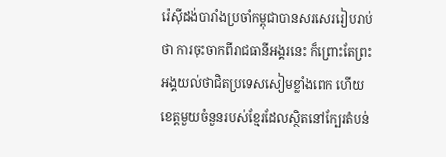រ៉េស៊ីដង់បារាំងប្រចាំកម្ពុជាបានសរសេររៀបរាប់ថា ការចុះចាកពីរាជធានីអង្គរនេះ ក៏ព្រោះតែព្រះអង្គយល់ថាជិតប្រទេសសៀមខ្លាំងពេក ហើយខេត្តមួយចំនួនរបស់ខ្មែរដែលស្ថិតនៅក្បែរតំបន់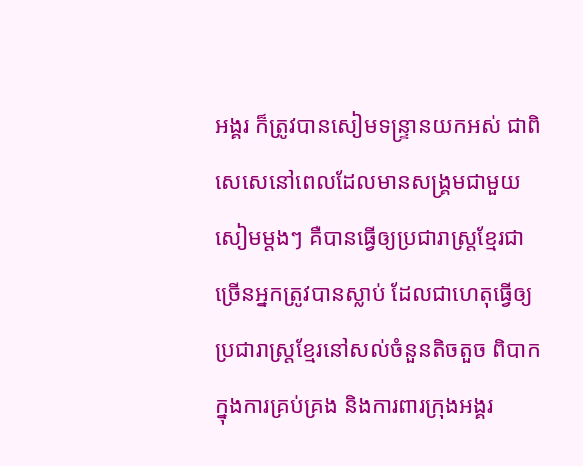អង្គរ ក៏ត្រូវបានសៀមទន្រ្ទានយកអស់ ជាពិសេសេនៅពេលដែលមានសង្រ្គមជាមួយសៀមម្តងៗ គឺបានធ្វើឲ្យប្រជារាស្រ្តខ្មែរជាច្រើនអ្នកត្រូវបានស្លាប់ ដែលជាហេតុធ្វើឲ្យប្រជារាស្រ្តខ្មែរនៅសល់ចំនួនតិចតួច ពិបាកក្នុងការគ្រប់គ្រង និងការពារក្រុងអង្គរ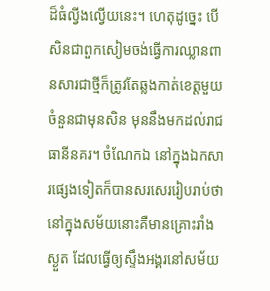ដ៏ធំល្វីងល្វើយនេះ។ ហេតុដូច្នេះ បើសិនជាពួកសៀមចង់ធ្វើការឈ្លានពានសារជាថ្មីក៏ត្រូវតែឆ្លងកាត់ខេត្តមួយចំនួនជាមុនសិន មុននឹងមកដល់រាជធានីនគរ។ ចំណែកឯ នៅក្នុងឯកសារផ្សេងទៀតក៏បានសរសេររៀបរាប់ថា នៅក្នុងសម័យនោះគឺមានគ្រោះរាំងស្ងួត ដែលធ្វើឲ្យស្ទឹងអង្គរនៅសម័យ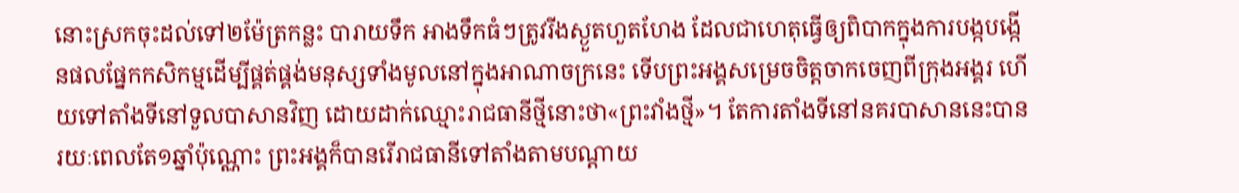នោះស្រកចុះដល់ទៅ២ម៉ែត្រកន្លះ បារាយទឹក អាងទឹកធំៗត្រូវរីងស្ងួតហួតហែង ដែលជាហេតុធ្វើឲ្យពិបាកក្នុងការបង្កបង្កើនផលផ្នែកកសិកម្មដើម្បីផ្គត់ផ្គង់មនុស្សទាំងមូលនៅក្នុងអាណាចក្រនេះ ទើបព្រះអង្គសម្រេចចិត្តចាកចេញពីក្រុងអង្គរ ហើយទៅតាំងទីនៅទួលបាសានវិញ ដោយដាក់ឈ្មោះរាជធានីថ្មីនោះថា«ព្រះវាំងថ្មី»។ តែការតាំងទីនៅនគរបាសាននេះបានរយៈពេលតែ១ឆ្នាំប៉ុណ្ណោះ ព្រះអង្គក៏បានរើរាជធានីទៅតាំងតាមបណ្តាយ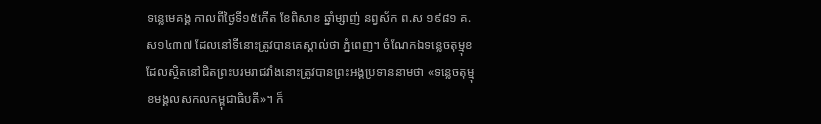ទន្លេមេគង្គ កាលពីថ្ងៃទី១៥កើត ខែពិសាខ ឆ្នាំម្សាញ់ នព្វស័ក ព.ស ១៩៨១ គ.ស១៤៣៧ ដែលនៅទីនោះត្រូវបានគេស្គាល់ថា ភ្នំពេញ។ ចំណែកឯទន្លេចតុម្មុខដែលស្ថិតនៅជិតព្រះបរមរាជវាំងនោះត្រូវបានព្រះអង្គប្រទាននាមថា «ទន្លេចតុម្មុខមង្គលសកលកម្ពុជាធិបតី»។ ក៏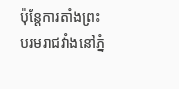ប៉ុន្តែការតាំងព្រះបរមរាជវាំងនៅភ្នំ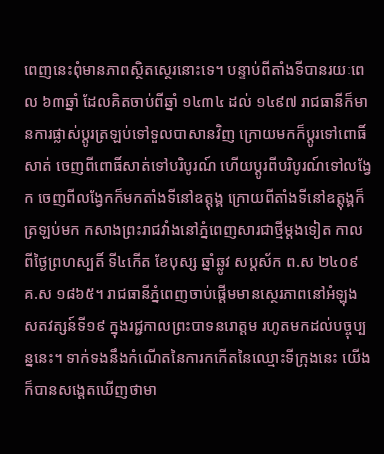ពេញនេះពុំមានភាពស្ថិតស្ថេរនោះទេ។ បន្ទាប់ពីតាំងទីបានរយៈពេល ៦៣ឆ្នាំ ដែលគិតចាប់ពីឆ្នាំ ១៤៣៤ ដល់ ១៤៩៧ រាជធានីក៏មានការផ្លាស់ប្តូរត្រឡប់ទៅទួលបាសានវិញ ក្រោយមកក៏ប្តូរទៅពោធិ៍សាត់ ចេញពីពោធិ៍សាត់ទៅបរិបូរណ៍ ហើយប្តូរពីបរិបូរណ៍ទៅលង្វែក ចេញពីលង្វែកក៏មកតាំងទីនៅឧត្តុង្គ ក្រោយពីតាំងទីនៅឧត្តុង្គក៏ត្រឡប់មក កសាងព្រះរាជវាំងនៅភ្នំពេញសារជាថ្មីម្តងទៀត កាលពីថ្ងៃព្រហស្បតិ៍ ទី៤កើត ខែបុស្ស ឆ្នាំឆ្លូវ សប្តស័ក ព.ស ២៤០៩ គ.ស ១៨៦៥។ រាជធានីភ្នំពេញចាប់ផ្តើមមានស្ថេរភាពនៅអំឡុងសតវត្សន៍ទី១៩ ក្នុងរជ្ជកាលព្រះបាទនរោត្តម រហូតមកដល់បច្ចុប្បន្ននេះ។ ទាក់ទងនឹងកំណើតនៃការកកើតនៃឈ្មោះទីក្រុងនេះ យើងក៏បានសង្តេតឃើញថាមា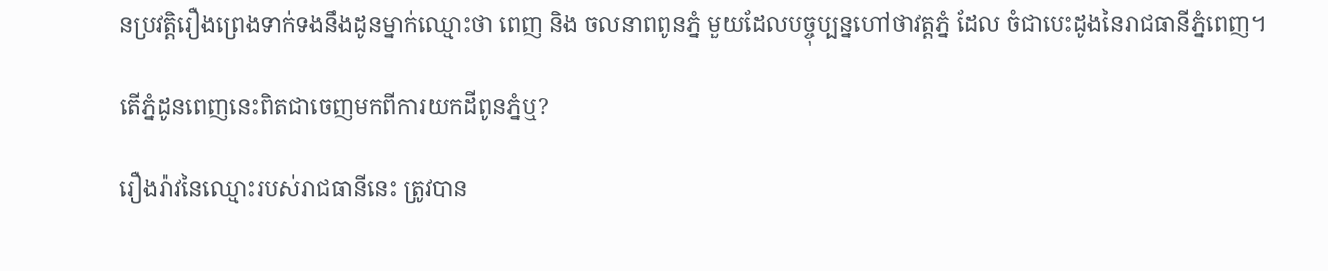នប្រវត្តិរឿងព្រេងទាក់ទងនឹងដូនម្នាក់ឈ្មោះថា ពេញ និង ចលនាពពូនភ្នំ មួយដែលបច្ចុប្បន្នហៅថាវត្តភ្នំ ដែល ចំជាបេះដូងនៃរាជធានីភ្នំពេញ។

តើភ្នំដូនពេញនេះពិតជាចេញមកពីការយកដីពូនភ្នំឬ?

រឿងរ៉ាវនៃឈ្មោះរបស់រាជធានីនេះ ត្រូវបាន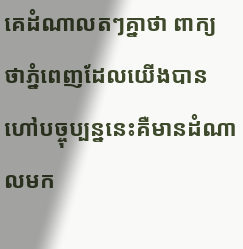គេដំណាលតៗគ្នាថា ពាក្យថាភ្នំពេញដែលយើងបានហៅបច្ចុប្បន្ននេះគឺមានដំណាលមក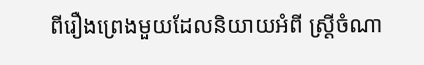ពីរឿងព្រេងមួយដែលនិយាយអំពី ស្រ្តីចំណា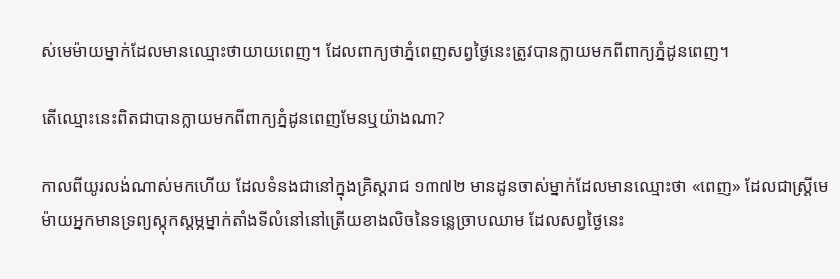ស់មេម៉ាយម្នាក់ដែលមានឈ្មោះថាយាយពេញ។ ដែលពាក្យថាភ្នំពេញសព្វថ្ងៃនេះត្រូវបានក្លាយមកពីពាក្យភ្នំដូនពេញ។

តើឈ្មោះនេះពិតជាបានក្លាយមកពីពាក្យភ្នំដូនពេញមែនឬយ៉ាងណា?

កាលពីយូរលង់ណាស់មកហើយ ដែលទំនងជានៅក្នុងគ្រិស្តរាជ ១៣៧២ មានដូនចាស់ម្នាក់ដែលមានឈ្មោះថា «ពេញ» ដែលជាស្រ្តីមេម៉ាយអ្នកមានទ្រព្យស្កុកស្តម្ភម្នាក់តាំងទីលំនៅនៅត្រើយខាងលិចនៃទន្លេច្រាបឈាម ដែលសព្វថ្ងៃនេះ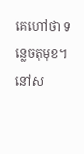គេហៅថា ទន្លេចតុមុខ។ នៅស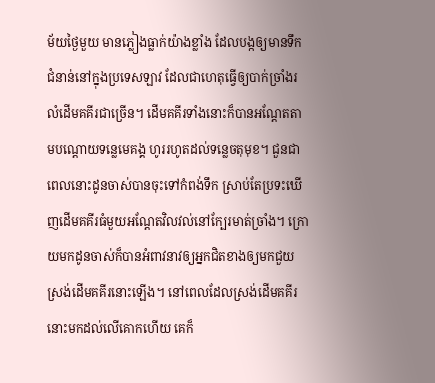ម័យថ្ងៃមួយ មានភ្លៀងធ្លាក់យ៉ាងខ្លាំង ដែលបង្កឲ្យមានទឹកជំនាន់នៅក្នុងប្រទេសឡាវ ដែលជាហេតុធ្វើឲ្យបាក់ច្រាំងរលំដើមគគីរជាច្រើន។ ដើមគគីរទាំងនោះក៏បានអណ្តែតតាមបណ្តោយទន្លេមេគង្គ ហូររហូតដល់ទន្លេចតុមុខ។ ជួនជាពេលនោះដូនចាស់បានចុះទៅកំពង់ទឹក ស្រាប់តែប្រទះឃើញដើមគគីរធំមួយអណ្តែតវិលវល់នៅក្បែរមាត់ច្រាំង។ ក្រោយមកដូនចាស់ក៏បានអំពាវនាវឲ្យអ្នកជិតខាងឲ្យមកជួយស្រង់ដើមគគីរនោះឡើង។ នៅពេលដែលស្រង់ដើមគគីរនោះមកដល់លើគោកហើយ គេក៏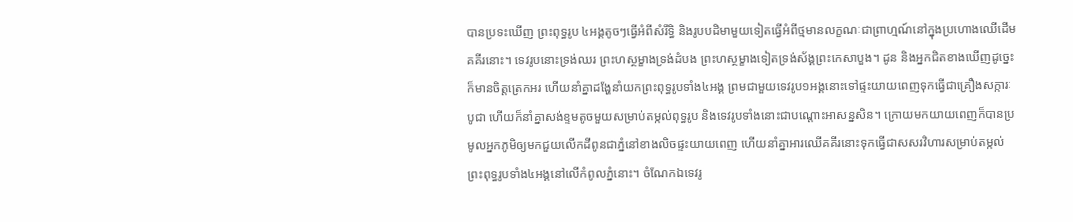បានប្រទះឃើញ ព្រះពុទ្ធរូប ៤អង្គតូចៗធ្វើអំពីសំរឹទ្ធិ និងរូបបដិមាមួយទៀតធ្វើអំពីថ្មមានលក្ខណៈជាព្រាហ្មណ៍នៅក្នុងប្រហោងឈើដើមគគីរនោះ។ ទេវរូបនោះទ្រង់ឈរ ព្រះហស្ថម្ខាងទ្រង់ដំបង ព្រះហស្ថម្ខាងទៀតទ្រង់ស័ង្គព្រះកេសាបួង។ ដូន និងអ្នកជិតខាងឃើញដូច្នេះក៏មានចិត្តត្រេកអរ ហើយនាំគ្នាដង្ហែនាំយកព្រះពុទ្ធរូបទាំង៤អង្គ ព្រមជាមួយទេវរូប១អង្គនោះទៅផ្ទះយាយពេញទុកធ្វើជាគ្រឿងសក្ការៈបូជា ហើយក៏នាំគ្នាសង់ខ្ទមតូចមួយសម្រាប់តម្កល់ពុទ្ធរូប និងទេវរូបទាំងនោះជាបណ្តោះអាសន្នសិន។ ក្រោយមកយាយពេញក៏បានប្រមូលអ្នកភូមិឲ្យមកជួយលើកដីពូនជាភ្នំនៅខាងលិចផ្ទះយាយពេញ ហើយនាំគ្នាអារឈើគគីរនោះទុកធ្វើជាសសរវិហារសម្រាប់តម្កល់ព្រះពុទ្ធរូបទាំង៤អង្គនៅលើកំពូលភ្នំនោះ។ ចំណែកឯទេវរូ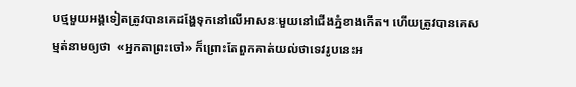បថ្មមួយអង្គទៀតត្រូវបានគេដង្ហែទុកនៅលើអាសនៈមួយនៅជើងភ្នំខាងកើត។ ហើយត្រូវបានគេសម្មត់នាមឲ្យថា  «អ្នកតាព្រះចៅ» ក៏ព្រោះតែពួកគាត់យល់ថាទេវរូបនេះអ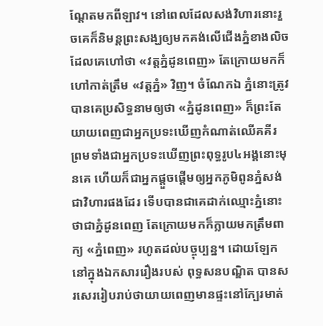ណ្តែតមកពីឡាវ។ នៅពេលដែលសង់វិហារនោះរួចគេក៏និមន្តព្រះសង្ឃឲ្យមកគង់លើជើងភ្នំខាងលិច ដែលគេហៅថា «វត្តភ្នំដូនពេញ» តែក្រោយមកក៏ហៅកាត់ត្រឹម «វត្តភ្នំ» វិញ។ ចំណែកឯ ភ្នំនោះត្រូវបានគេប្រសិទ្ធនាមឲ្យថា «ភ្នំដូនពេញ» ក៏ព្រះតែយាយពេញជាអ្នកប្រទះឃើញកំណាត់ឈើគគីរ ព្រមទាំងជាអ្នកប្រទះឃើញព្រះពុទ្ធរូប៤អង្គនោះមុនគេ ហើយក៏ជាអ្នកផ្តួចផ្តើមឲ្យអ្នកភូមិពូនភ្នំសង់ជាវិហារផងដែរ ទើបបានជាគេដាក់ឈ្មោះភ្នំនោះថាជាភ្នំដូនពេញ តែក្រោយមកក៏ក្លាយមកត្រឹមពាក្យ «ភ្នំពេញ» រហូតដល់បច្ចុប្បន្ន។ ដោយឡែកនៅក្នុងឯកសាររឿងរបស់ ពុទ្ធសនបណ្ឌិត បានសរសេររៀបរាប់ថាយាយពេញមានផ្ទះនៅក្បែរមាត់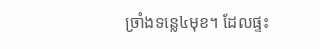ច្រាំងទន្លេ៤មុខ។ ដែលផ្ទះ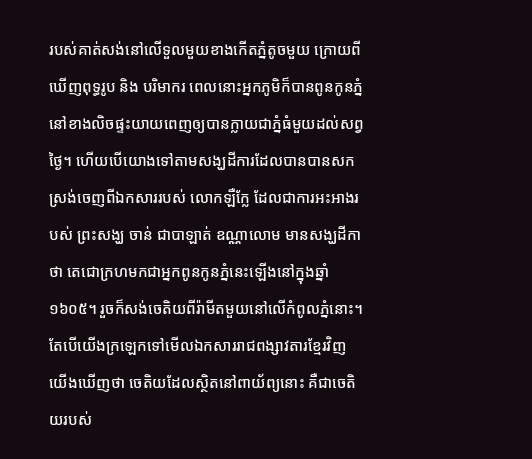របស់គាត់សង់នៅលើទួលមួយខាងកើតភ្នំតូចមួយ ក្រោយពីឃើញពុទ្ធរូប និង បរិមាករ ពេលនោះអ្នកភូមិក៏បានពូនកូនភ្នំនៅខាងលិចផ្ទះយាយពេញឲ្យបានក្លាយជាភ្នំធំមួយដល់សព្វថ្ងៃ។ ហើយបើយោងទៅតាមសង្ឃដីការដែលបានបានសកស្រង់ចេញពីឯកសាររបស់ លោកឡឺក្លែ ដែលជាការអះអាងរបស់ ព្រះសង្ឃ ចាន់ ជាបាឡាត់ ឧណ្ណាលោម មានសង្ឃដីកាថា តេជោក្រហមកជាអ្នកពូនកូនភ្នំនេះឡើងនៅក្នុងឆ្នាំ ១៦០៥។ រួចក៏សង់ចេតិយពីរ៉ាមីតមួយនៅលើកំពូលភ្នំនោះ។ តែបើយើងក្រឡេកទៅមើលឯកសាររាជពង្សាវតារខ្មែរវិញ យើងឃើញថា ចេតិយដែលស្ថិតនៅពាយ័ព្យនោះ គឺជាចេតិយរបស់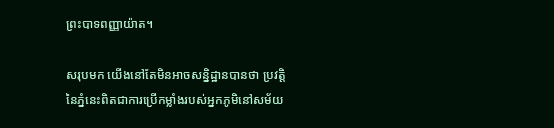ព្រះបាទពញ្ញាយ៉ាត។

សរុបមក យើងនៅតែមិនអាចសន្និដ្ឋានបានថា ប្រវត្តិនៃភ្នំនេះពិតជាការប្រើកម្លាំងរបស់អ្នកភូមិនៅសម័យ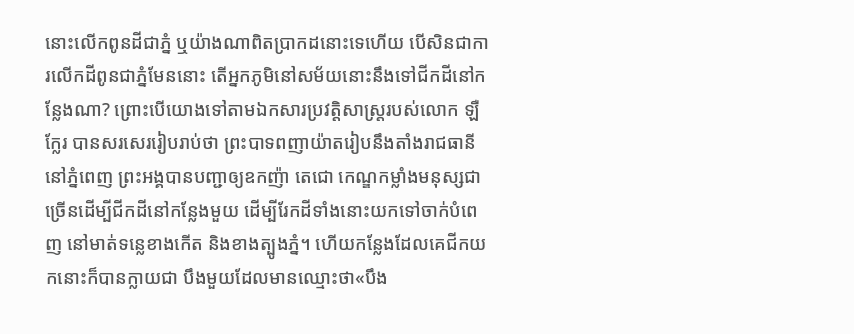នោះលើកពូនដីជាភ្នំ ឬយ៉ាងណាពិតប្រាកដនោះទេហើយ បើសិនជាការលើកដីពូនជាភ្នំមែននោះ តើអ្នកភូមិនៅសម័យនោះនឹងទៅជីកដីនៅកន្លែងណា? ព្រោះបើយោងទៅតាមឯកសារប្រវត្តិសាស្រ្តរបស់លោក ឡឺក្លែរ បានសរសេររៀបរាប់ថា ព្រះបាទពញាយ៉ាតរៀបនឹងតាំងរាជធានីនៅភ្នំពេញ ព្រះអង្គបានបញ្ជាឲ្យឧកញ៉ា តេជោ កេណ្ឌកម្លាំងមនុស្សជាច្រើនដើម្បីជីកដីនៅកន្លែងមួយ ដើម្បីរែកដីទាំងនោះយកទៅចាក់បំពេញ នៅមាត់ទន្លេខាងកើត និងខាងត្បូងភ្នំ។ ហើយកន្លែងដែលគេជីកយកនោះក៏បានក្លាយជា បឹងមួយដែលមានឈ្មោះថា«បឹង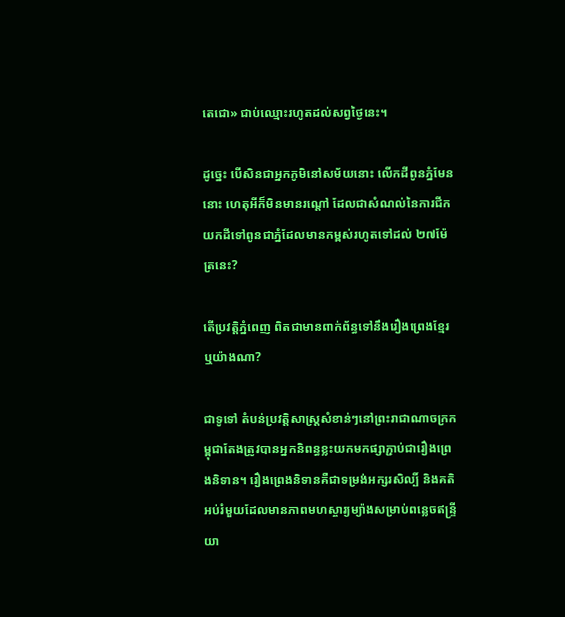តេជោ» ជាប់ឈ្មោះរហូតដល់សព្វថ្ងៃនេះ។

ដូច្នេះ បើសិនជាអ្នកភូមិនៅសម័យនោះ លើកដីពូនភ្នំមែននោះ ហេតុអីក៏មិនមានរណ្តៅ ដែលជាសំណល់នៃការជីកយកដីទៅពូនជាភ្នំដែលមានកម្ពស់រហូតទៅដល់ ២៧ម៉ែត្រនេះ?

តើប្រវត្តិភ្នំពេញ ពិតជាមានពាក់ព័ន្ធទៅនឹងរឿងព្រេងខ្មែរឬយ៉ាងណា?

ជាទូទៅ តំបន់ប្រវត្តិសាស្រ្ដសំខាន់ៗនៅព្រះរាជាណាចក្រកម្ពុជាតែងត្រូវបានអ្នកនិពន្ធខ្លះយកមកផ្សាភ្ជាប់ជារឿងព្រេងនិទាន។ រឿងព្រេងនិទានគឺជាទម្រង់អក្សរសិល្បិ៍ និងគតិអប់រំមួយដែលមានភាពមហស្ចារ្យម្យ៉ាងសម្រាប់ពន្លេចឥន្រ្ទីយា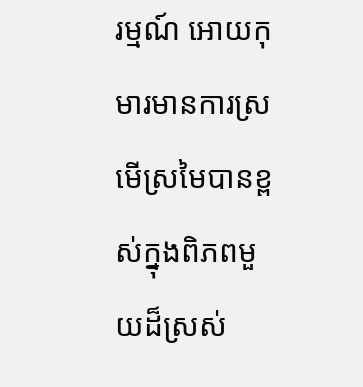រម្មណ៍ អោយកុមារមានការស្រមើស្រមៃបានខ្ពស់ក្នុងពិភពមួយដ៏ស្រស់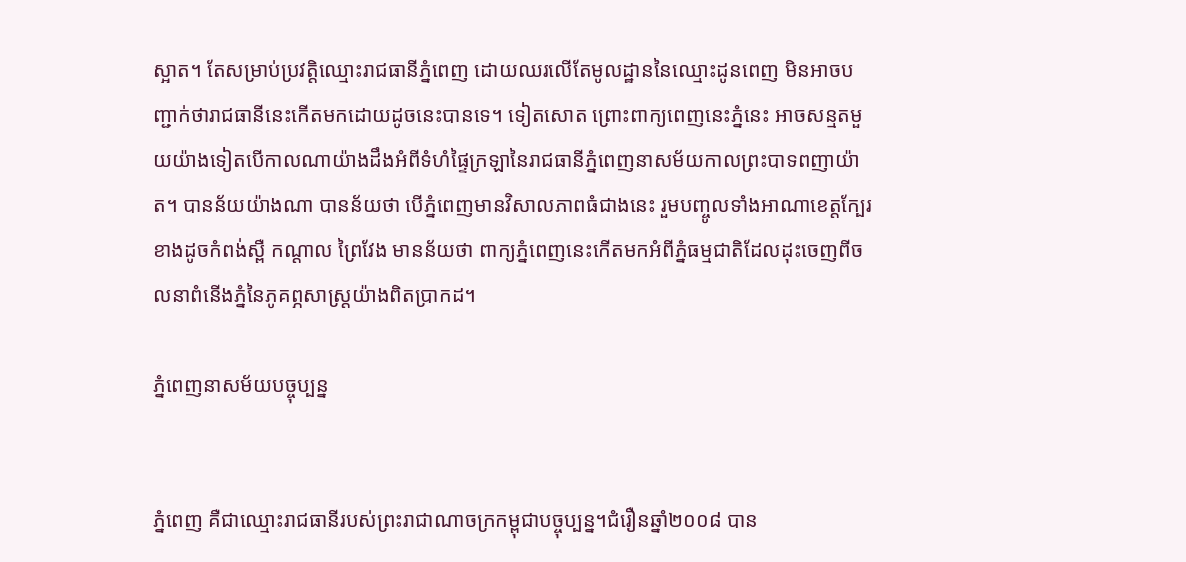ស្អាត។ តែសម្រាប់ប្រវត្តិឈ្មោះរាជធានីភ្នំពេញ ដោយឈរលើតែមូលដ្ឋាននៃឈ្មោះដូនពេញ មិនអាចបញ្ជាក់ថារាជធានីនេះកើតមកដោយដូចនេះបានទេ។ ទៀតសោត ព្រោះពាក្យពេញនេះភ្នំនេះ អាចសន្មតមួយយ៉ាងទៀតបើកាលណាយ៉ាងដឹងអំពីទំហំផ្ទៃក្រឡានៃរាជធានីភ្នំពេញនាសម័យកាលព្រះបាទពញាយ៉ាត។ បានន័យយ៉ាងណា បានន័យថា បើភ្នំពេញមានវិសាលភាពធំជាងនេះ រួមបញ្ចូលទាំងអាណាខេត្តក្បែរខាងដូចកំពង់ស្ពឺ កណ្ដាល ព្រៃវែង មានន័យថា ពាក្យភ្នំពេញនេះកើតមកអំពីភ្នំធម្មជាតិដែលដុះចេញពីចលនាពំនើងភ្នំនៃភូគព្ភសាស្រ្ដយ៉ាងពិតប្រាកដ។

ភ្នំពេញនាសម័យបច្ចុប្បន្ន


ភ្នំពេញ គឺជាឈ្មោះរាជធានីរបស់ព្រះរាជាណាចក្រកម្ពុជាបច្ចុប្បន្ន។ជំរឿនឆ្នាំ២០០៨ បាន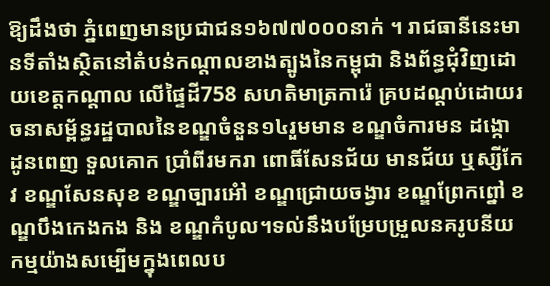ឱ្យដឹងថា ភ្នំពេញមានប្រជាជន១៦៧៧០០០នាក់ ។ រាជធានីនេះមានទីតាំងស្ថិតនៅតំបន់កណ្តាលខាងត្បូងនៃកម្ពុជា និងព័ន្ធជុំវិញដោយខេត្តកណ្តាល លើផ្ទៃដី758 សហតិមាត្រការ៉េ គ្របដណ្ដប់ដោយរចនាសម្ព័ន្ធរដ្ឋបាលនៃខណ្ឌចំនួន១៤រួមមាន ខណ្ឌចំការមន ដង្កោ ដូនពេញ ទួលគោក ប្រាំពីរមករា ពោធិ៍សែនជ័យ មានជ័យ ឬស្សីកែវ ខណ្ឌសែនសុខ ខណ្ឌច្បារអំៅ ខណ្ឌជ្រោយចង្វារ ខណ្ឌព្រែកព្នៅ ខណ្ឌបឹងកេងកង និង ខណ្ឌកំបូល។ទល់នឹងបម្រែបម្រួលនគរូបនីយកម្មយ៉ាងសម្បើមក្នុងពេលប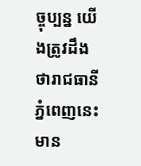ច្ចុប្បន្ន យើងត្រូវដឹងថារាជធានីភ្នំពេញនេះមាន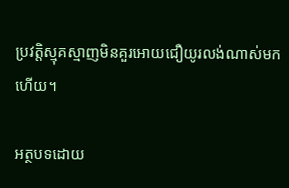ប្រវត្តិស្មុគស្មាញមិនគួរអោយជឿយូរលង់ណាស់មកហើយ។

អត្ថបទដោយ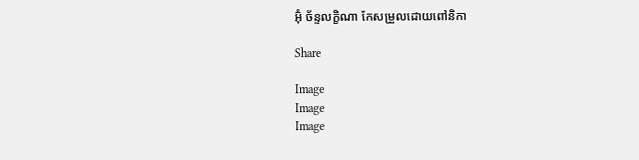អ៊ុំ ច័ន្ទលក្ខិណា កែសម្រួលដោយពៅនិកា

Share

Image
Image
Image